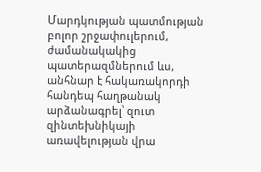Մարդկության պատմության բոլոր շրջափուլերում, ժամանակակից պատերազմներում ևս, անհնար է հակառակորդի հանդեպ հաղթանակ արձանագրել՝ զուտ զինտեխնիկայի առավելության վրա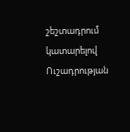շեշտադրում կատարելով
Ուշադրության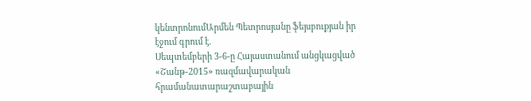կենտրոնումԱրմեն Պետրոսյանը ֆեյսբուքյան իր էջում գրում է.
Սեպտեմբերի 3-6-ը Հայաստանում անցկացված «Շանթ-2015» ռազմավարական հրամանատարաշտաբային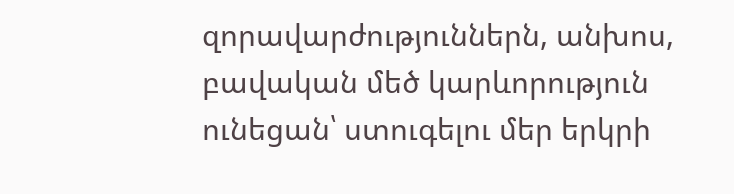զորավարժություններն, անխոս, բավական մեծ կարևորություն ունեցան՝ ստուգելու մեր երկրի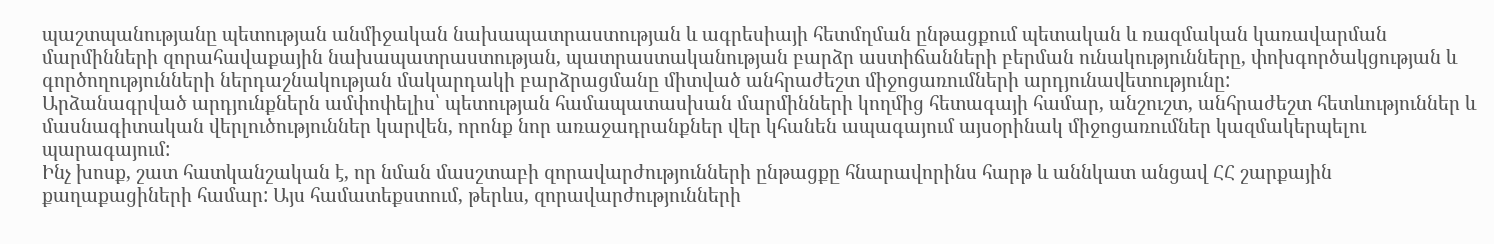պաշտպանությանը պետության անմիջական նախապատրաստության և ագրեսիայի հետմղման ընթացքում պետական և ռազմական կառավարման մարմինների զորահավաքային նախապատրաստության, պատրաստականության բարձր աստիճանների բերման ունակությունները, փոխգործակցության և գործողությունների ներդաշնակության մակարդակի բարձրացմանը միտված անհրաժեշտ միջոցառումների արդյունավետությունը:
Արձանագրված արդյունքներն ամփոփելիս՝ պետության համապատասխան մարմինների կողմից հետագայի համար, անշուշտ, անհրաժեշտ հետևություններ և մասնագիտական վերլուծություններ կարվեն, որոնք նոր առաջադրանքներ վեր կհանեն ապագայում այսօրինակ միջոցառումներ կազմակերպելու պարագայում:
Ինչ խոսք, շատ հատկանշական է, որ նման մասշտաբի զորավարժությունների ընթացքը հնարավորինս հարթ և աննկատ անցավ ՀՀ շարքային քաղաքացիների համար: Այս համատեքստում, թերևս, զորավարժությունների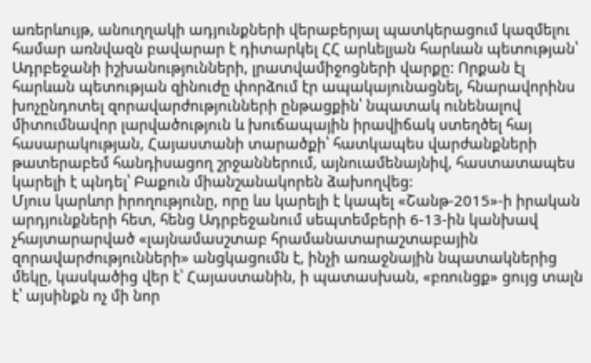առերևույթ, անուղղակի ադյունքների վերաբերյալ պատկերացում կազմելու համար առնվազն բավարար է դիտարկել ՀՀ արևելյան հարևան պետության՝ Ադրբեջանի իշխանությունների, լրատվամիջոցների վարքը: Որքան էլ հարևան պետության զինուժը փորձում էր ապակայունացնել, հնարավորինս խոչընդոտել զորավարժությունների ընթացքին՝ նպատակ ունենալով միտումնավոր լարվածություն և խուճապային իրավիճակ ստեղծել հայ հասարակության, Հայաստանի տարածքի՝ հատկապես վարժանքների թատերաբեմ հանդիսացող շրջաններում, այնուամենայնիվ, հաստատապես կարելի է պնդել՝ Բաքուն միանշանակորեն ձախողվեց:
Մյուս կարևոր իրողությունը, որը ևս կարելի է կապել «Շանթ-2015»-ի իրական արդյունքների հետ, հենց Ադրբեջանում սեպտեմբերի 6-13-ին կանխավ չհայտարարված «լայնամասշտաբ հրամանատարաշտաբային զորավարժությունների» անցկացումն է, ինչի առաջնային նպատակներից մեկը, կասկածից վեր է՝ Հայաստանին, ի պատասխան, «բռունցք» ցույց տալն է՝ այսինքն ոչ մի նոր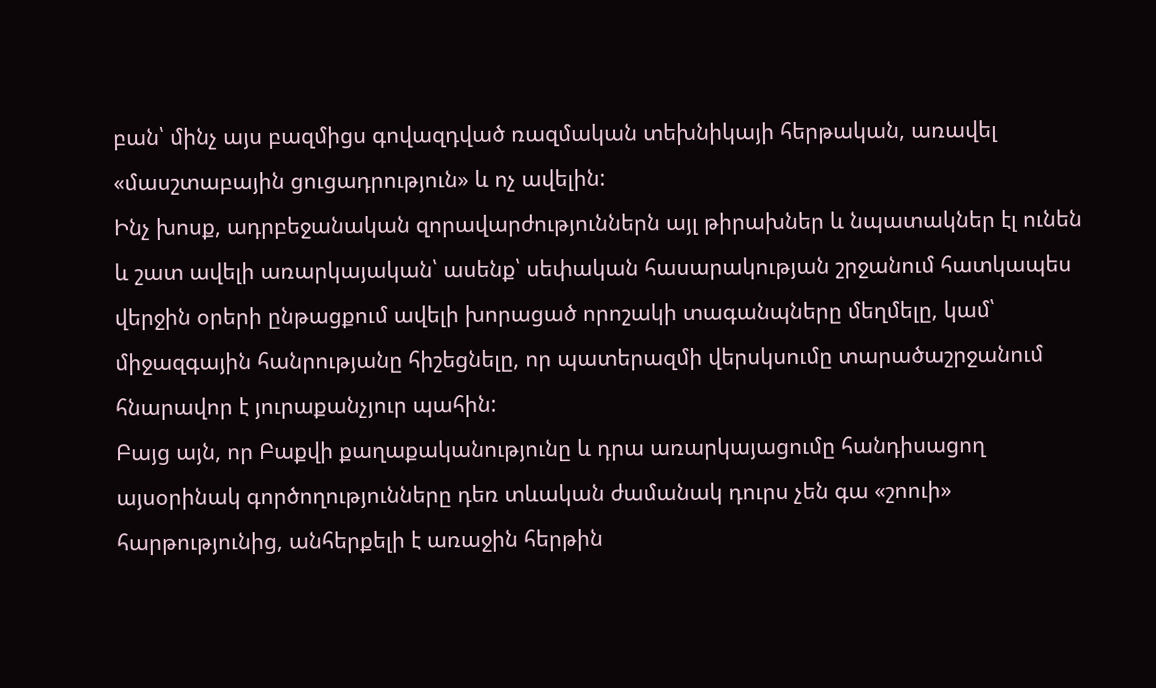բան՝ մինչ այս բազմիցս գովազդված ռազմական տեխնիկայի հերթական, առավել «մասշտաբային ցուցադրություն» և ոչ ավելին:
Ինչ խոսք, ադրբեջանական զորավարժություններն այլ թիրախներ և նպատակներ էլ ունեն և շատ ավելի առարկայական՝ ասենք՝ սեփական հասարակության շրջանում հատկապես վերջին օրերի ընթացքում ավելի խորացած որոշակի տագանպները մեղմելը, կամ՝ միջազգային հանրությանը հիշեցնելը, որ պատերազմի վերսկսումը տարածաշրջանում հնարավոր է յուրաքանչյուր պահին:
Բայց այն, որ Բաքվի քաղաքականությունը և դրա առարկայացումը հանդիսացող այսօրինակ գործողությունները դեռ տևական ժամանակ դուրս չեն գա «շոուի» հարթությունից, անհերքելի է առաջին հերթին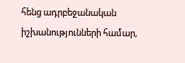հենց ադրբեջանական իշխանությունների համար,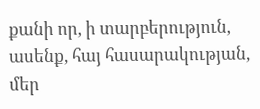քանի որ, ի տարբերություն, ասենք, հայ հասարակության, մեր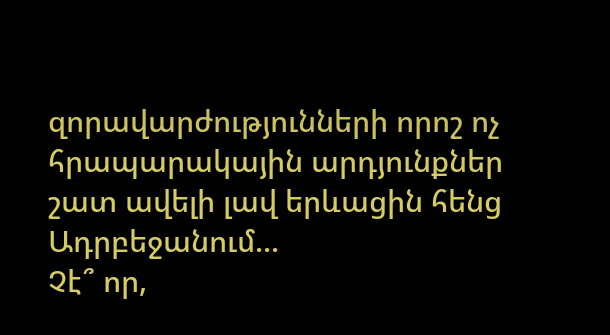զորավարժությունների որոշ ոչ հրապարակային արդյունքներ շատ ավելի լավ երևացին հենց Ադրբեջանում...
Չէ՞ որ,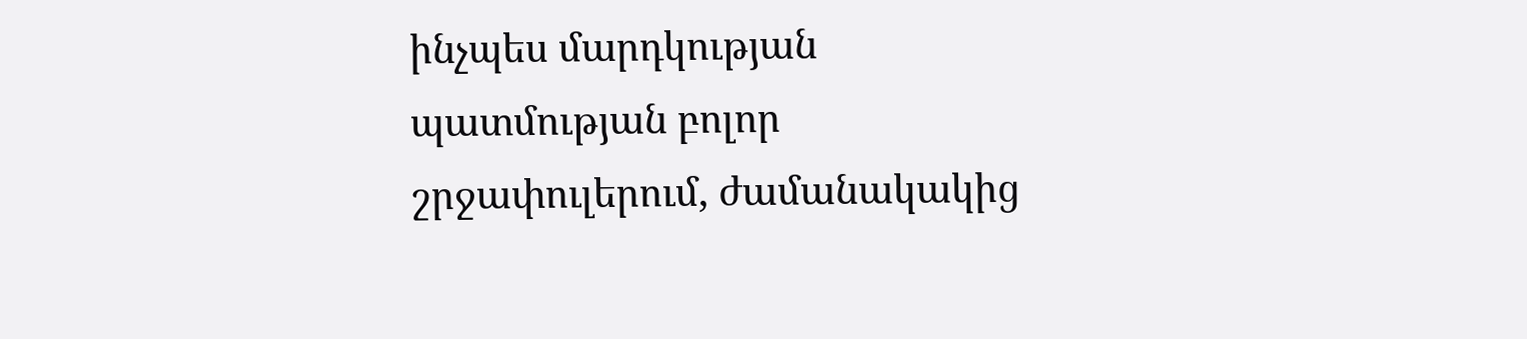ինչպես մարդկության պատմության բոլոր շրջափուլերում, ժամանակակից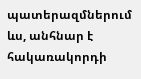պատերազմներում ևս, անհնար է հակառակորդի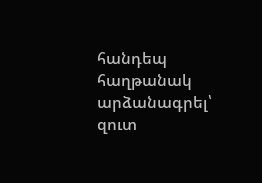հանդեպ հաղթանակ արձանագրել՝ զուտ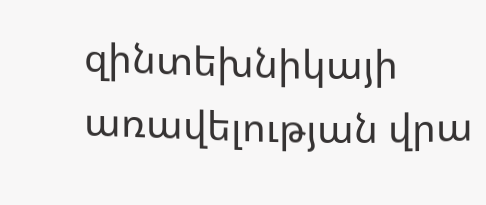զինտեխնիկայի առավելության վրա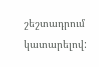շեշտադրում կատարելով: